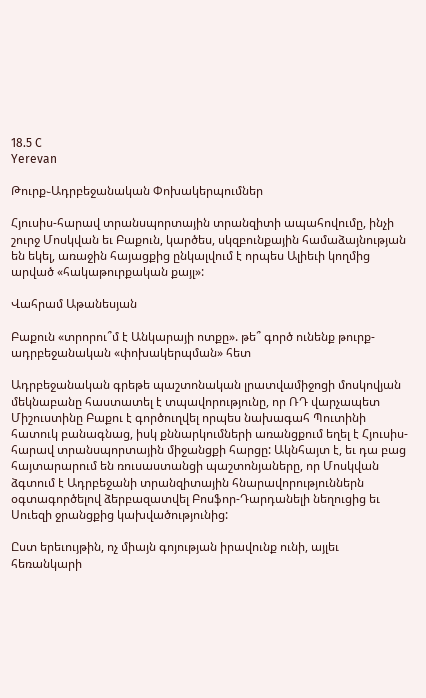18.5 C
Yerevan

Թուրք֊Ադրբեջանական Փոխակերպումներ

Հյուսիս-հարավ տրանսպորտային տրանզիտի ապահովումը, ինչի շուրջ Մոսկվան եւ Բաքուն, կարծես, սկզբունքային համաձայնության են եկել, առաջին հայացքից ընկալվում է որպես Ալիեւի կողմից արված «հակաթուրքական քայլ»:

Վահրամ Աթանեսյան

Բաքուն «տրորու՞մ է Անկարայի ոտքը». թե՞ գործ ունենք թուրք-ադրբեջանական «փոխակերպման» հետ

Ադրբեջանական գրեթե պաշտոնական լրատվամիջոցի մոսկովյան մեկնաբանը հաստատել է տպավորությունը, որ ՌԴ վարչապետ Միշուստինը Բաքու է գործուղվել որպես նախագահ Պուտինի հատուկ բանագնաց, իսկ քննարկումների առանցքում եղել է Հյուսիս-հարավ տրանսպորտային միջանցքի հարցը: Ակնհայտ է, եւ դա բաց հայտարարում են ռուսաստանցի պաշտոնյաները, որ Մոսկվան ձգտում է Ադրբեջանի տրանզիտային հնարավորություններն օգտագործելով ձերբազատվել Բոսֆոր-Դարդանելի նեղուցից եւ Սուեզի ջրանցքից կախվածությունից:

Ըստ երեւույթին, ոչ միայն գոյության իրավունք ունի, այլեւ հեռանկարի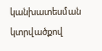կանխատեսման կտրվածքով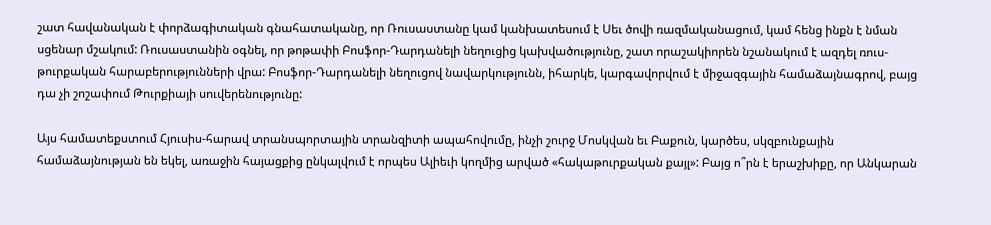շատ հավանական է փորձագիտական գնահատականը, որ Ռուսաստանը կամ կանխատեսում է Սեւ ծովի ռազմականացում, կամ հենց ինքն է նման սցենար մշակում: Ռուսաստանին օգնել, որ թոթափի Բոսֆոր-Դարդանելի նեղուցից կախվածությունը, շատ որաշակիորեն նշանակում է ազդել ռուս-թուրքական հարաբերությունների վրա: Բոսֆոր-Դարդանելի նեղուցով նավարկությունն, իհարկե, կարգավորվում է միջազգային համաձայնագրով, բայց դա չի շոշափում Թուրքիայի սուվերենությունը:

Այս համատեքստում Հյուսիս-հարավ տրանսպորտային տրանզիտի ապահովումը, ինչի շուրջ Մոսկվան եւ Բաքուն, կարծես, սկզբունքային համաձայնության են եկել, առաջին հայացքից ընկալվում է որպես Ալիեւի կողմից արված «հակաթուրքական քայլ»: Բայց ո՞րն է երաշխիքը, որ Անկարան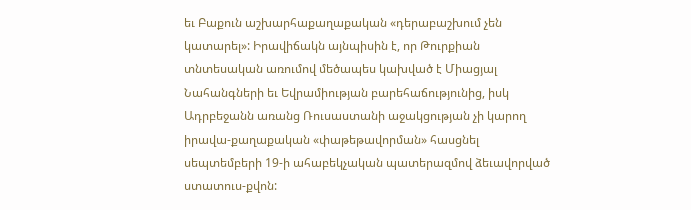եւ Բաքուն աշխարհաքաղաքական «դերաբաշխում չեն կատարել»: Իրավիճակն այնպիսին է, որ Թուրքիան տնտեսական առումով մեծապես կախված է Միացյալ Նահանգների եւ Եվրամիության բարեհաճությունից, իսկ Ադրբեջանն առանց Ռուսաստանի աջակցության չի կարող իրավա-քաղաքական «փաթեթավորման» հասցնել սեպտեմբերի 19‑ի ահաբեկչական պատերազմով ձեւավորված ստատուս-քվոն: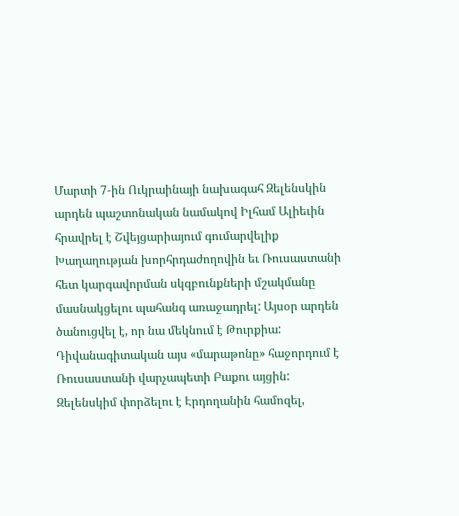Մարտի 7‑ին Ուկրաինայի նախագահ Զելենսկին արդեն պաշտոնական նամակով Իլհամ Ալիեւին հրավրել է Շվեյցարիայում գումարվելիք Խաղաղության խորհրդաժողովին եւ Ռուսաստանի հետ կարգավորման սկզբունքների մշակմանը մասնակցելու պահանգ առաջադրել: Այսօր արդեն ծանուցվել է, որ նա մեկնում է Թուրքիա: Դիվանագիտական այս «մարաթոնը» հաջորդում է Ռուսաստանի վարչապետի Բաքու այցին: Զելենսկիմ փորձելու է Էրդողանին համոզել,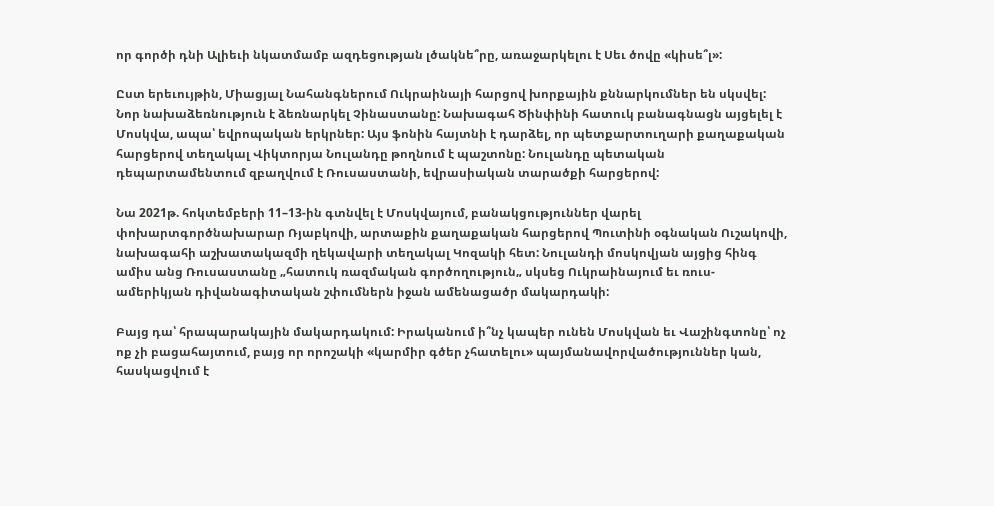որ գործի դնի Ալիեւի նկատմամբ ազդեցության լծակնե՞րը, առաջարկելու է Սեւ ծովը «կիսե՞լ»:

Ըստ երեւույթին, Միացյալ Նահանգներում Ուկրաինայի հարցով խորքային քննարկումներ են սկսվել: Նոր նախաձեռնություն է ձեռնարկել Չինաստանը: Նախագահ Ծինփինի հատուկ բանագնացն այցելել է Մոսկվա, ապա՝ եվրոպական երկրներ: Այս ֆոնին հայտնի է դարձել, որ պետքարտուղարի քաղաքական հարցերով տեղակալ Վիկտորյա Նուլանդը թողնում է պաշտոնը: Նուլանդը պետական դեպարտամենտում զբաղվում է Ռուսաստանի, եվրասիական տարածքի հարցերով:

Նա 2021թ. հոկտեմբերի 11–13-ին գտնվել է Մոսկվայում, բանակցություններ վարել փոխարտգործնախարար Ռյաբկովի, արտաքին քաղաքական հարցերով Պուտինի օգնական Ուշակովի, նախագահի աշխատակազմի ղեկավարի տեղակալ Կոզակի հետ: Նուլանդի մոսկովյան այցից հինգ ամիս անց Ռուսաստանը „հատուկ ռազմական գործողություն„ սկսեց Ուկրաինայում եւ ռուս-ամերիկյան դիվանագիտական շփումներն իջան ամենացածր մակարդակի:

Բայց դա՝ հրապարակային մակարդակում: Իրականում ի՞նչ կապեր ունեն Մոսկվան եւ Վաշինգտոնը՝ ոչ ոք չի բացահայտում, բայց որ որոշակի «կարմիր գծեր չհատելու» պայմանավորվածություններ կան, հասկացվում է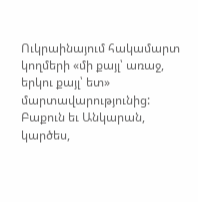Ուկրաինայում հակամարտ կողմերի «մի քայլ՝ առաջ, երկու քայլ՝ ետ» մարտավարությունից: Բաքուն եւ Անկարան, կարծես,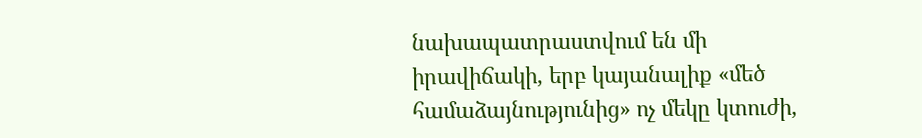նախապատրաստվում են մի իրավիճակի, երբ կայանալիք «մեծ համաձայնությունից» ոչ մեկը կտուժի,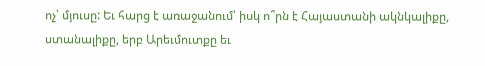ոչ՝ մյուսը: Եւ հարց է առաջանում՝ իսկ ո՞րն է Հայաստանի ակնկալիքը, ստանալիքը, երբ Արեւմուտքը եւ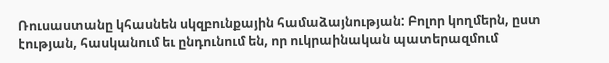Ռուսաստանը կհասնեն սկզբունքային համաձայնության: Բոլոր կողմերն, ըստ էության, հասկանում եւ ընդունում են, որ ուկրաինական պատերազմում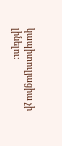կապիտուլյացիա չի լինելու: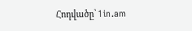Հոդվածը՝ 1in.am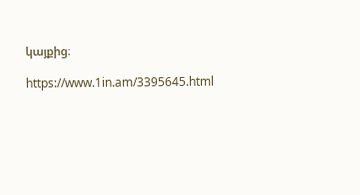կայքից։

https://www.1in.am/3395645.html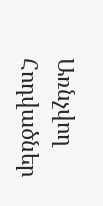Առնչվող Հոդվածներ